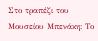Στο τραπέζι του Μουσείου Μπενάκη: Το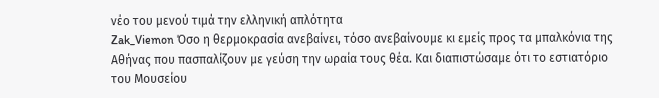νέο του μενού τιμά την ελληνική απλότητα
Zak_Viemon Όσο η θερμοκρασία ανεβαίνει, τόσο ανεβαίνουμε κι εμείς προς τα μπαλκόνια της Αθήνας που πασπαλίζουν με γεύση την ωραία τους θέα. Και διαπιστώσαμε ότι το εστιατόριο του Μουσείου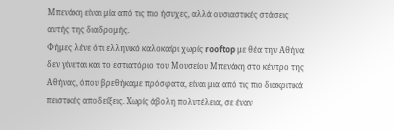Μπενάκη είναι μία από τις πιο ήσυχες, αλλά ουσιαστικές στάσεις αυτής της διαδρομής.
Φήμες λένε ότι ελληνικό καλοκαίρι χωρίς rooftop με θέα την Αθήνα δεν γίνεται και το εστιατόριο του Μουσείου Μπενάκη στο κέντρο της Αθήνας, όπου βρεθήκαμε πρόσφατα, είναι μια από τις πιο διακριτικά πειστικές αποδείξεις. Χωρίς άβολη πολυτέλεια, σε έναν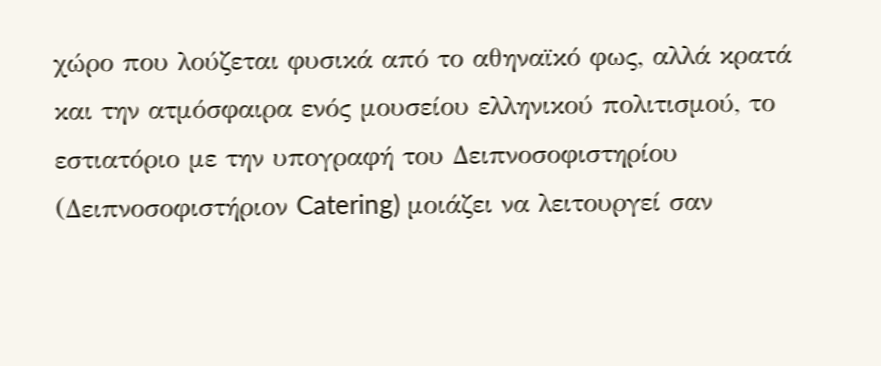χώρο που λούζεται φυσικά από το αθηναϊκό φως, αλλά κρατά και την ατμόσφαιρα ενός μουσείου ελληνικού πολιτισμού, το εστιατόριο με την υπογραφή του Δειπνοσοφιστηρίου (Δειπνοσοφιστήριον Catering) μοιάζει να λειτουργεί σαν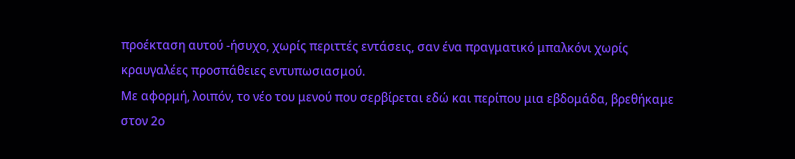προέκταση αυτού -ήσυχο, χωρίς περιττές εντάσεις, σαν ένα πραγματικό μπαλκόνι χωρίς κραυγαλέες προσπάθειες εντυπωσιασμού.
Με αφορμή, λοιπόν, το νέο του μενού που σερβίρεται εδώ και περίπου μια εβδομάδα, βρεθήκαμε στον 2ο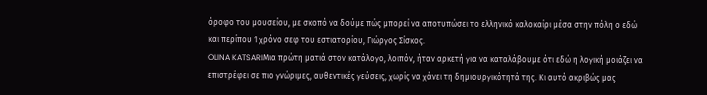όροφο του μουσείου, με σκοπό να δούμε πώς μπορεί να αποτυπώσει το ελληνικό καλοκαίρι μέσα στην πόλη ο εδώ και περίπου 1 χρόνο σεφ του εστιατορίου, Γιώργος Σίσκος.
OLINA KATSARIΜια πρώτη ματιά στον κατάλογο, λοιπόν, ήταν αρκετή για να καταλάβουμε ότι εδώ η λογική μοιάζει να επιστρέφει σε πιο γνώριμες, αυθεντικές γεύσεις, χωρίς να χάνει τη δημιουργικότητά της. Κι αυτό ακριβώς μας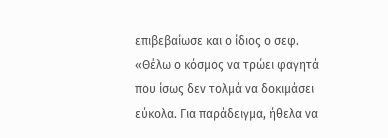επιβεβαίωσε και ο ίδιος ο σεφ. «Θέλω ο κόσμος να τρώει φαγητά που ίσως δεν τολμά να δοκιμάσει εύκολα. Για παράδειγμα, ήθελα να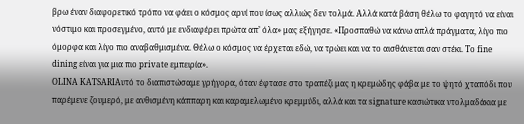βρω έναν διαφορετικό τρόπο να φάει ο κόσμος αρνί που ίσως αλλιώς δεν τολμά. Αλλά κατά βάση θέλω το φαγητό να είναι νόστιμο και προσεγμένο, αυτό με ενδιαφέρει πρώτα απ’ όλα» μας εξήγησε. «Προσπαθώ να κάνω απλά πράγματα, λίγο πιο όμορφα και λίγο πιο αναβαθμισμένα. Θέλω ο κόσμος να έρχεται εδώ, να τρώει και να το αισθάνεται σαν στέκι. Το fine dining είναι για μια πιο private εμπειρία».
OLINA KATSARIΑυτό το διαπιστώσαμε γρήγορα, όταν έφτασε στο τραπέζι μας η κρεμώδης φάβα με το ψητό χταπόδι που παρέμενε ζουμερό, με ανθισμένη κάππαρη και καραμελωμένο κρεμμύδι, αλλά και τα signature κασιώτικα ντολμαδάκια με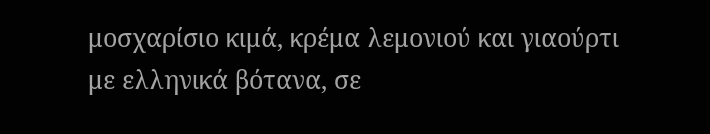μοσχαρίσιο κιμά, κρέμα λεμονιού και γιαούρτι με ελληνικά βότανα, σε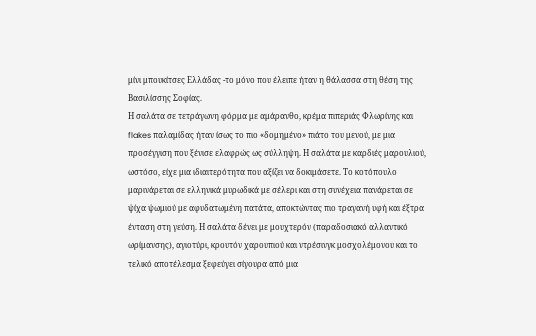μίνι μπουκίτσες Ελλάδας -το μόνο που έλειπε ήταν η θάλασσα στη θέση της Βασιλίσσης Σοφίας.
Η σαλάτα σε τετράγωνη φόρμα με αμάρανθο, κρέμα πιπεριάς Φλωρίνης και flakes παλαμίδας ήταν ίσως το πιο «δομημένο» πιάτο του μενού, με μια προσέγγιση που ξένισε ελαφρώς ως σύλληψη. Η σαλάτα με καρδιές μαρουλιού, ωστόσο, είχε μια ιδιαιτερότητα που αξίζει να δοκιμάσετε. Το κοτόπουλο μαρινάρεται σε ελληνικά μυρωδικά με σέλερι και στη συνέχεια πανάρεται σε ψίχα ψωμιού με αφυδατωμένη πατάτα, αποκτώντας πιο τραγανή υφή και έξτρα ένταση στη γεύση. Η σαλάτα δένει με μουχτερόν (παραδοσιακό αλλαντικό ωρίμανσης), αγιοτύρι, κρουτόν χαρουπιού και ντρέσινγκ μοσχολέμονου και το τελικό αποτέλεσμα ξεφεύγει σίγουρα από μια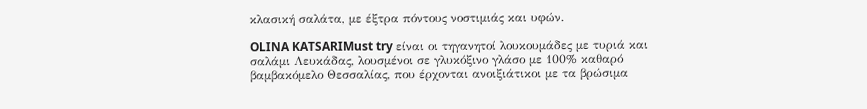κλασική σαλάτα, με έξτρα πόντους νοστιμιάς και υφών.

OLINA KATSARIMust try είναι οι τηγανητοί λουκουμάδες με τυριά και σαλάμι Λευκάδας, λουσμένοι σε γλυκόξινο γλάσο με 100% καθαρό βαμβακόμελο Θεσσαλίας, που έρχονται ανοιξιάτικοι με τα βρώσιμα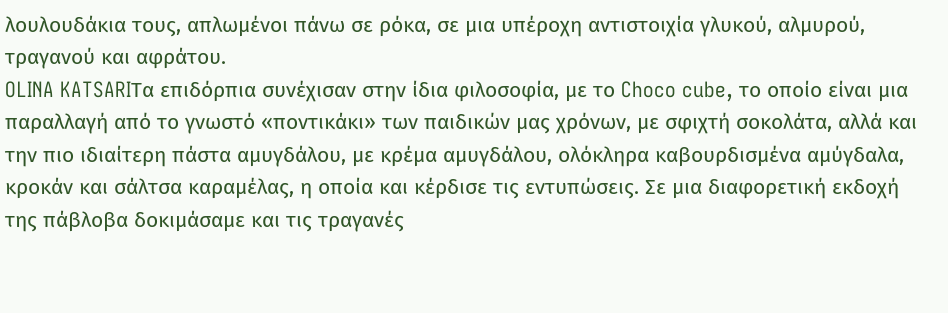λουλουδάκια τους, απλωμένοι πάνω σε ρόκα, σε μια υπέροχη αντιστοιχία γλυκού, αλμυρού, τραγανού και αφράτου.
OLINA KATSARIΤα επιδόρπια συνέχισαν στην ίδια φιλοσοφία, με το Choco cube, το οποίο είναι μια παραλλαγή από το γνωστό «ποντικάκι» των παιδικών μας χρόνων, με σφιχτή σοκολάτα, αλλά και την πιο ιδιαίτερη πάστα αμυγδάλου, με κρέμα αμυγδάλου, ολόκληρα καβουρδισμένα αμύγδαλα, κροκάν και σάλτσα καραμέλας, η οποία και κέρδισε τις εντυπώσεις. Σε μια διαφορετική εκδοχή της πάβλοβα δοκιμάσαμε και τις τραγανές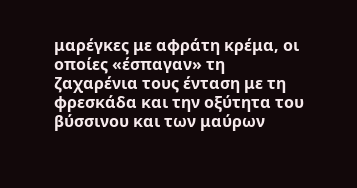μαρέγκες με αφράτη κρέμα, οι οποίες «έσπαγαν» τη ζαχαρένια τους ένταση με τη φρεσκάδα και την οξύτητα του βύσσινου και των μαύρων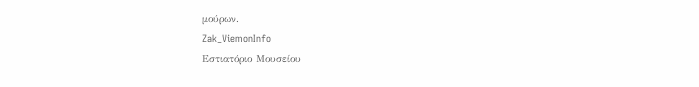μούρων.
Zak_ViemonInfo
Εστιατόριο Μουσείου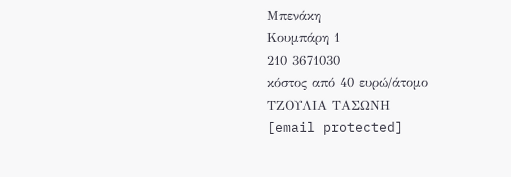Μπενάκη
Κουμπάρη 1
210 3671030
κόστος από 40 ευρώ/άτομο
ΤΖΟΥΛΙΑ ΤΑΣΩΝΗ
[email protected]